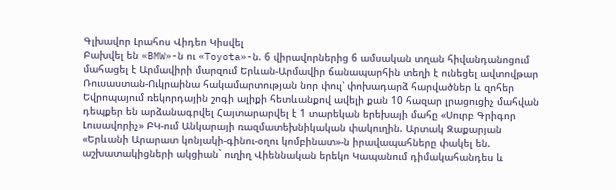Գլխավոր Լրահոս Վիդեո Կիսվել
Բախվել են «BMW»-ն ու «Toyota»-ն. 6 վիրավորներից 6 ամսական տղան հիվանդանոցում մահացել է Արմավիրի մարզում Երևան-Արմավիր ճանապարհին տեղի է ունեցել ավտովթար Ռուսաստան-Ուկրաինա հակամարտության նոր փուլ՝ փոխադարձ հարվածներ և զոհեր Եվրոպայում ռեկորդային շոգի ալիքի հետևանքով ավելի քան 10 հազար լրացուցիչ մահվան դեպքեր են արձանագրվել Հայտարարվել է 1 տարեկան երեխայի մահը «Սուրբ Գրիգոր Լուսավորիչ» ԲԿ-ում Անկարայի ռազմատեխնիկական փակուղին. Արտակ Զաքարյան «Երևանի Արարատ կոնյակի-գինու-օղու կոմբինատ»-ն իրավապահները փակել են. աշխատակիցների ակցիան` ուղիղ Վիեննական երեկո Կապանում դիմակահանդես և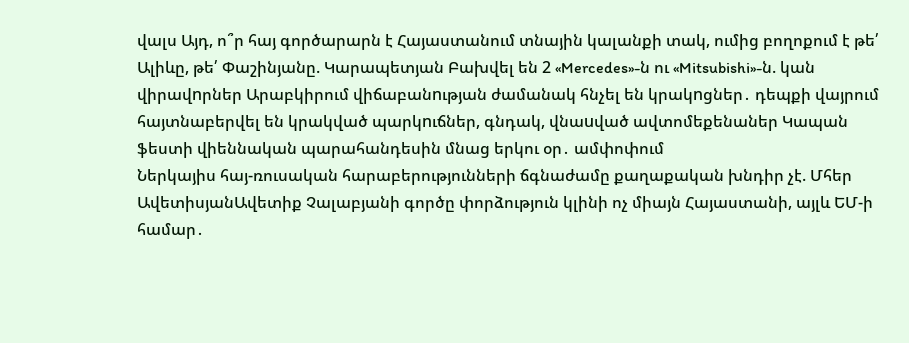վալս Այդ, ո՞ր հայ գործարարն է Հայաստանում տնային կալանքի տակ, ումից բողոքում է թե՛ Ալիևը, թե՛ Փաշինյանը. Կարապետյան Բախվել են 2 «Mercedes»-ն ու «Mitsubishi»-ն. կան վիրավnրներ Արաբկիրում վիճաբանnւթյան ժամանակ հնչել են կրակnցներ․ դեպքի վայրում հայտնաբերվել են կրակված պարկnւճներ, գնդակ, վնաuված ավտոմեքենաներ Կապան ֆեստի վիեննական պարահանդեսին մնաց երկու օր․ ամփոփում
Ներկայիս հայ-ռուսական հարաբերությունների ճգնաժամը քաղաքական խնդիր չէ. Մհեր ԱվետիսյանԱվետիք Չալաբյանի գործը փորձություն կլինի ոչ միայն Հայաստանի, այլև ԵՄ-ի համար․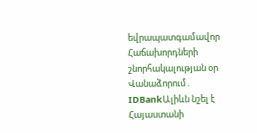եվրապատգամավոր Հաճախորդների շնորհակալության օր Վանաձորում․ IDBankԱլիևն նշել է Հայաստանի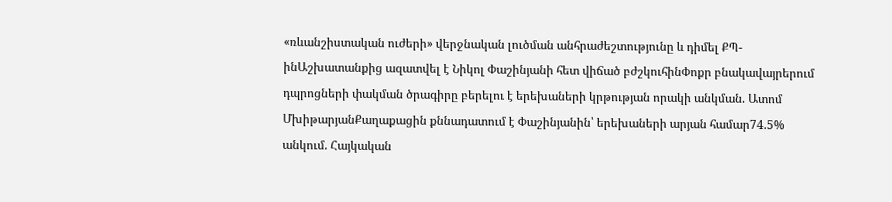«ռևանշիստական ուժերի» վերջնական լուծման անհրաժեշտությունը և դիմել ՔՊ-ինԱշխատանքից ազատվել է Նիկոլ Փաշինյանի հետ վիճած բժշկուհինՓոքր բնակավայրերում դպրոցների փակման ծրագիրը բերելու է երեխաների կրթության որակի անկման. Ատոմ ՄխիթարյանՔաղաքացին քննադատում է Փաշինյանին՝ երեխաների արյան համար74.5% անկում. Հայկական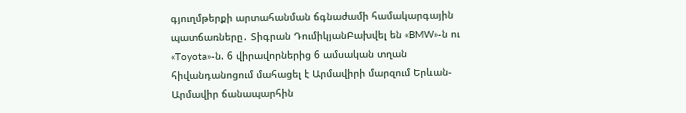գյուղմթերքի արտահանման ճգնաժամի համակարգային պատճառները․ Տիգրան ԴումիկյանԲախվել են «BMW»-ն ու «Toyota»-ն. 6 վիրավորներից 6 ամսական տղան հիվանդանոցում մահացել է Արմավիրի մարզում Երևան-Արմավիր ճանապարհին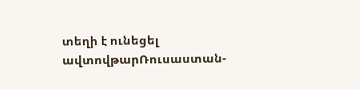տեղի է ունեցել ավտովթարՌուսաստան-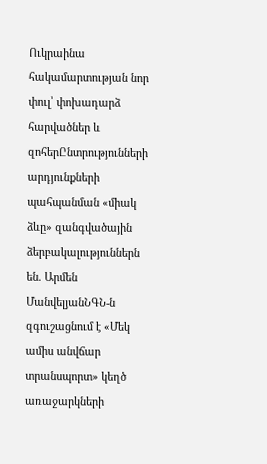Ուկրաինա հակամարտության նոր փուլ՝ փոխադարձ հարվածներ և զոհերԸնտրությունների արդյունքների պահպանման «միակ ձևը» զանգվածային ձերբակալություններն են. Արմեն ՄանվելյանՆԳՆ-ն զգուշացնում է «Մեկ ամիս անվճար տրանսպորտ» կեղծ առաջարկների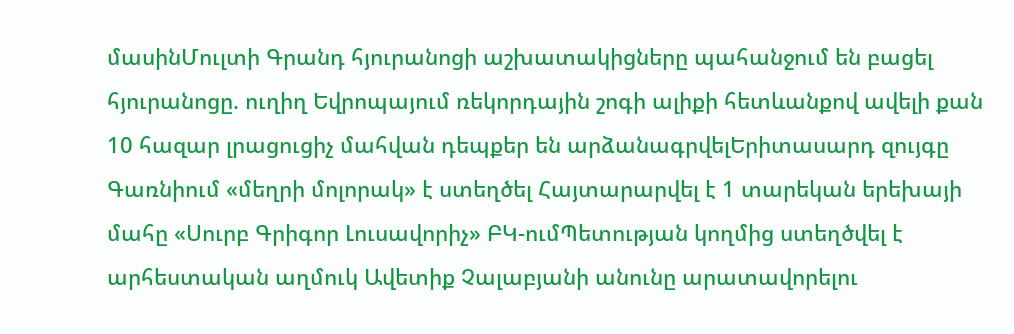մասինՄուլտի Գրանդ հյուրանոցի աշխատակիցները պահանջում են բացել հյուրանոցը. ուղիղ Եվրոպայում ռեկորդային շոգի ալիքի հետևանքով ավելի քան 10 հազար լրացուցիչ մահվան դեպքեր են արձանագրվելԵրիտասարդ զույգը Գառնիում «մեղրի մոլորակ» է ստեղծել Հայտարարվել է 1 տարեկան երեխայի մահը «Սուրբ Գրիգոր Լուսավորիչ» ԲԿ-ումՊետության կողմից ստեղծվել է արհեստական աղմուկ Ավետիք Չալաբյանի անունը արատավորելու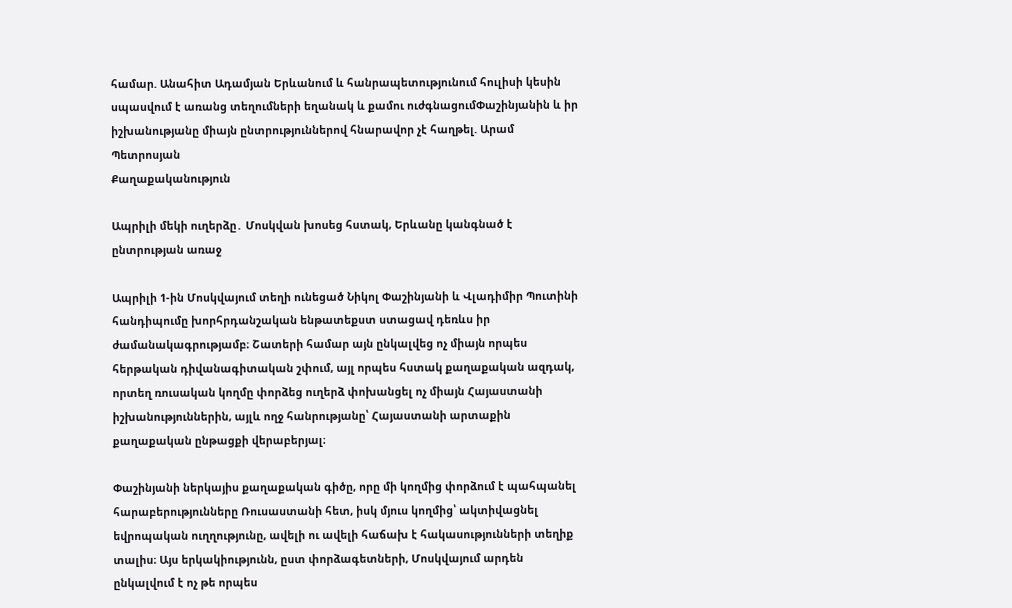համար. Անահիտ Ադամյան Երևանում և հանրապետությունում հուլիսի կեսին սպասվում է առանց տեղումների եղանակ և քամու ուժգնացումՓաշինյանին և իր իշխանությանը միայն ընտրություններով հնարավոր չէ հաղթել. Արամ Պետրոսյան
Քաղաքականություն

Ապրիլի մեկի ուղերձը․ Մոսկվան խոսեց հստակ, Երևանը կանգնած է ընտրության առաջ

Ապրիլի 1-ին Մոսկվայում տեղի ունեցած Նիկոլ Փաշինյանի և Վլադիմիր Պուտինի հանդիպումը խորհրդանշական ենթատեքստ ստացավ դեռևս իր ժամանակագրությամբ։ Շատերի համար այն ընկալվեց ոչ միայն որպես հերթական դիվանագիտական շփում, այլ որպես հստակ քաղաքական ազդակ, որտեղ ռուսական կողմը փորձեց ուղերձ փոխանցել ոչ միայն Հայաստանի իշխանություններին, այլև ողջ հանրությանը՝ Հայաստանի արտաքին քաղաքական ընթացքի վերաբերյալ։

Փաշինյանի ներկայիս քաղաքական գիծը, որը մի կողմից փորձում է պահպանել հարաբերությունները Ռուսաստանի հետ, իսկ մյուս կողմից՝ ակտիվացնել եվրոպական ուղղությունը, ավելի ու ավելի հաճախ է հակասությունների տեղիք տալիս։ Այս երկակիությունն, ըստ փորձագետների, Մոսկվայում արդեն ընկալվում է ոչ թե որպես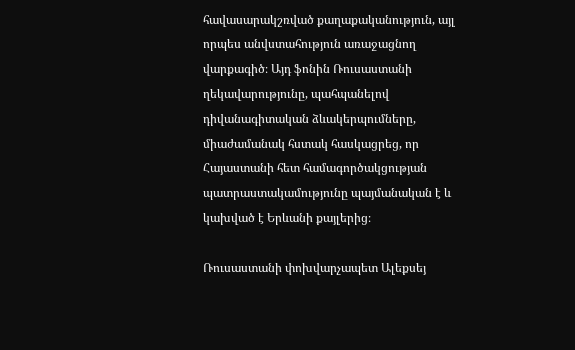հավասարակշռված քաղաքականություն, այլ որպես անվստահություն առաջացնող վարքագիծ։ Այդ ֆոնին Ռուսաստանի ղեկավարությունը, պահպանելով դիվանագիտական ձևակերպումները, միաժամանակ հստակ հասկացրեց, որ Հայաստանի հետ համագործակցության պատրաստակամությունը պայմանական է և կախված է Երևանի քայլերից։

Ռուսաստանի փոխվարչապետ Ալեքսեյ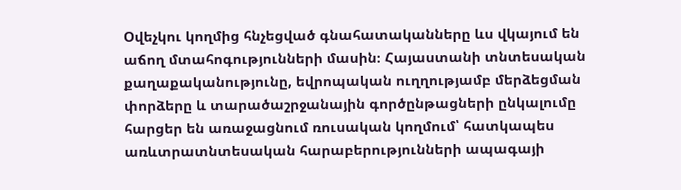Օվեչկու կողմից հնչեցված գնահատականները ևս վկայում են աճող մտահոգությունների մասին։ Հայաստանի տնտեսական քաղաքականությունը, եվրոպական ուղղությամբ մերձեցման փորձերը և տարածաշրջանային գործընթացների ընկալումը հարցեր են առաջացնում ռուսական կողմում՝ հատկապես առևտրատնտեսական հարաբերությունների ապագայի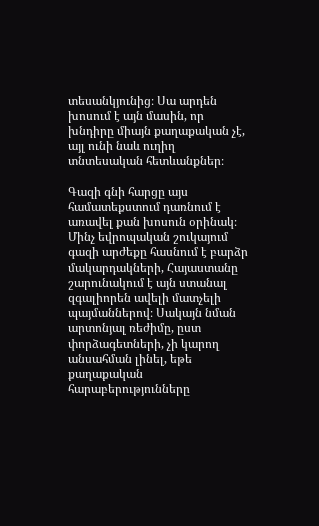տեսանկյունից։ Սա արդեն խոսում է այն մասին, որ խնդիրը միայն քաղաքական չէ, այլ ունի նաև ուղիղ տնտեսական հետևանքներ։

Գազի գնի հարցը այս համատեքստում դառնում է առավել քան խոսուն օրինակ։ Մինչ եվրոպական շուկայում գազի արժեքը հասնում է բարձր մակարդակների, Հայաստանը շարունակում է այն ստանալ զգալիորեն ավելի մատչելի պայմաններով։ Սակայն նման արտոնյալ ռեժիմը, ըստ փորձագետների, չի կարող անսահման լինել, եթե քաղաքական հարաբերությունները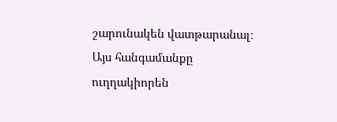շարունակեն վատթարանալ։ Այս հանգամանքը ուղղակիորեն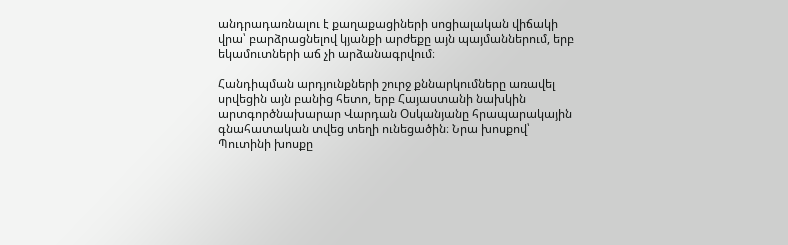անդրադառնալու է քաղաքացիների սոցիալական վիճակի վրա՝ բարձրացնելով կյանքի արժեքը այն պայմաններում, երբ եկամուտների աճ չի արձանագրվում։

Հանդիպման արդյունքների շուրջ քննարկումները առավել սրվեցին այն բանից հետո, երբ Հայաստանի նախկին արտգործնախարար Վարդան Օսկանյանը հրապարակային գնահատական տվեց տեղի ունեցածին։ Նրա խոսքով՝ Պուտինի խոսքը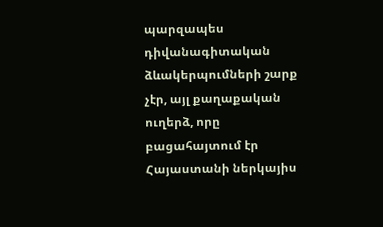պարզապես դիվանագիտական ձևակերպումների շարք չէր, այլ քաղաքական ուղերձ, որը բացահայտում էր Հայաստանի ներկայիս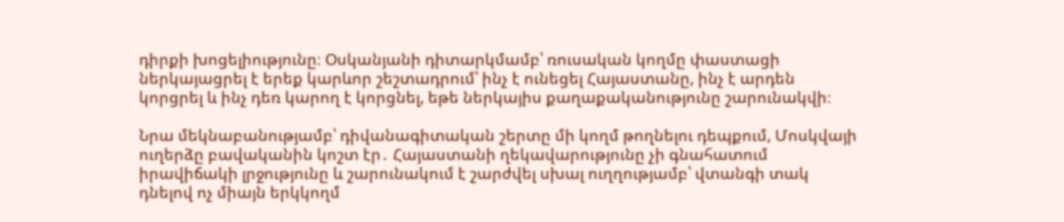դիրքի խոցելիությունը։ Օսկանյանի դիտարկմամբ՝ ռուսական կողմը փաստացի ներկայացրել է երեք կարևոր շեշտադրում՝ ինչ է ունեցել Հայաստանը, ինչ է արդեն կորցրել և ինչ դեռ կարող է կորցնել, եթե ներկայիս քաղաքականությունը շարունակվի։

Նրա մեկնաբանությամբ՝ դիվանագիտական շերտը մի կողմ թողնելու դեպքում, Մոսկվայի ուղերձը բավականին կոշտ էր․ Հայաստանի ղեկավարությունը չի գնահատում իրավիճակի լրջությունը և շարունակում է շարժվել սխալ ուղղությամբ՝ վտանգի տակ դնելով ոչ միայն երկկողմ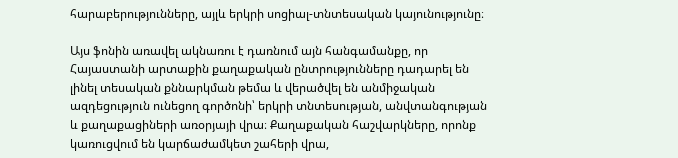հարաբերությունները, այլև երկրի սոցիալ-տնտեսական կայունությունը։

Այս ֆոնին առավել ակնառու է դառնում այն հանգամանքը, որ Հայաստանի արտաքին քաղաքական ընտրությունները դադարել են լինել տեսական քննարկման թեմա և վերածվել են անմիջական ազդեցություն ունեցող գործոնի՝ երկրի տնտեսության, անվտանգության և քաղաքացիների առօրյայի վրա։ Քաղաքական հաշվարկները, որոնք կառուցվում են կարճաժամկետ շահերի վրա,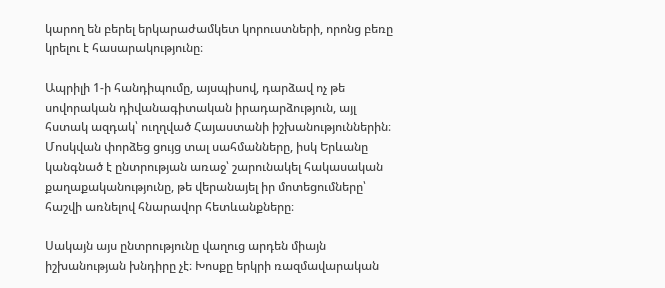կարող են բերել երկարաժամկետ կորուստների, որոնց բեռը կրելու է հասարակությունը։

Ապրիլի 1-ի հանդիպումը, այսպիսով, դարձավ ոչ թե սովորական դիվանագիտական իրադարձություն, այլ հստակ ազդակ՝ ուղղված Հայաստանի իշխանություններին։ Մոսկվան փորձեց ցույց տալ սահմանները, իսկ Երևանը կանգնած է ընտրության առաջ՝ շարունակել հակասական քաղաքականությունը, թե վերանայել իր մոտեցումները՝ հաշվի առնելով հնարավոր հետևանքները։

Սակայն այս ընտրությունը վաղուց արդեն միայն իշխանության խնդիրը չէ։ Խոսքը երկրի ռազմավարական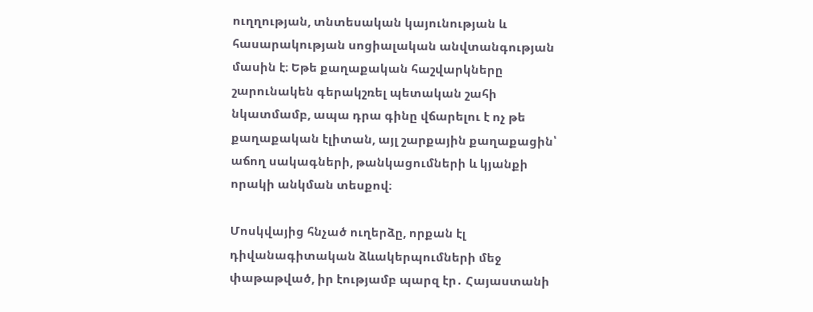ուղղության, տնտեսական կայունության և հասարակության սոցիալական անվտանգության մասին է։ Եթե քաղաքական հաշվարկները շարունակեն գերակշռել պետական շահի նկատմամբ, ապա դրա գինը վճարելու է ոչ թե քաղաքական էլիտան, այլ շարքային քաղաքացին՝ աճող սակագների, թանկացումների և կյանքի որակի անկման տեսքով։

Մոսկվայից հնչած ուղերձը, որքան էլ դիվանագիտական ձևակերպումների մեջ փաթաթված, իր էությամբ պարզ էր․ Հայաստանի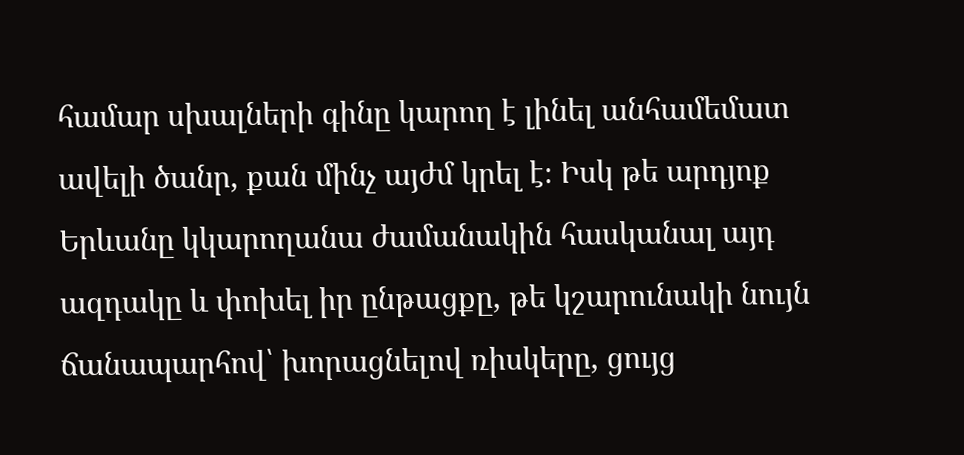համար սխալների գինը կարող է լինել անհամեմատ ավելի ծանր, քան մինչ այժմ կրել է։ Իսկ թե արդյոք Երևանը կկարողանա ժամանակին հասկանալ այդ ազդակը և փոխել իր ընթացքը, թե կշարունակի նույն ճանապարհով՝ խորացնելով ռիսկերը, ցույց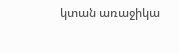կտան առաջիկա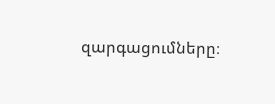զարգացումները։